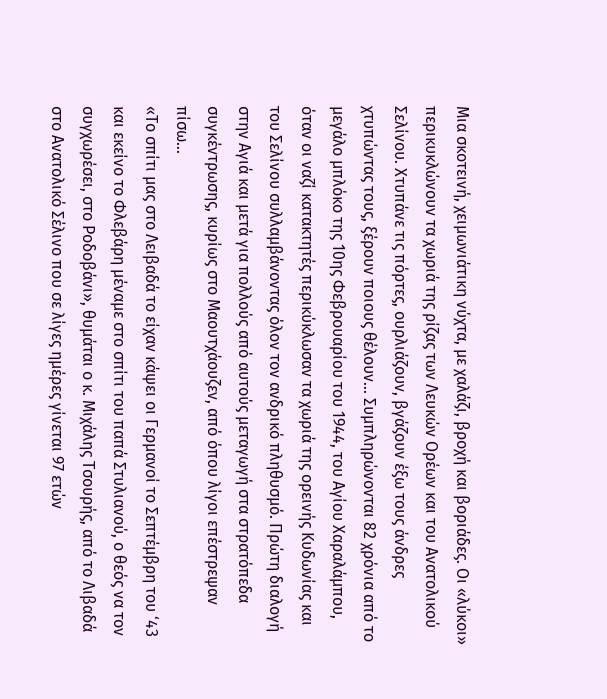Μια σκοτεινή, χειµωνιάτικη νύχτα, µε χαλάζι, βροχή και βοριάδες. Οι «λύκοι» περικυκλώνουν τα χωριά της ρίζας των Λευκών Ορέων και του Ανατολικού Σελίνου. Χτυπάνε τις πόρτες, ουρλιάζουν, βγάζουν έξω τους άνδρες χτυπώντας τους, ξέρουν ποιους θέλουν… Συµπληρώνονται 82 χρόνια από το µεγάλο µπλόκο της 10ης Φεβρουαρίου του 1944, του Αγίου Χαραλάµπου, όταν οι ναζί κατακτητές περικύκλωσαν τα χωριά της ορεινής Κυδωνίας και του Σελίνου συλλαµβάνοντας όλον τον ανδρικό πληθυσµό. Πρώτη διαλογή στην Αγιά και µετά για πολλούς από αυτούς µεταγωγή στα στρατόπεδα συγκέντρωσης, κυρίως στο Μαουτχάουζεν, από όπου λίγοι επέστρεψαν πίσω…
«Το σπίτι µας στο Λειβαδά το είχαν κάψει οι Γερµανοί το Σεπτέµβρη του ‘43 και εκείνο το Φλεβάρη µέναµε στο σπίτι του παπά Στυλιανού, ο θεός να τον συγχωρέσει, στο Ροδοβάνι», θυµάται ο κ. Μιχάλης Τσουρής, από το Λιβαδά στο Ανατολικό Σέλινο που σε λίγες ηµέρες γίνεται 97 ετών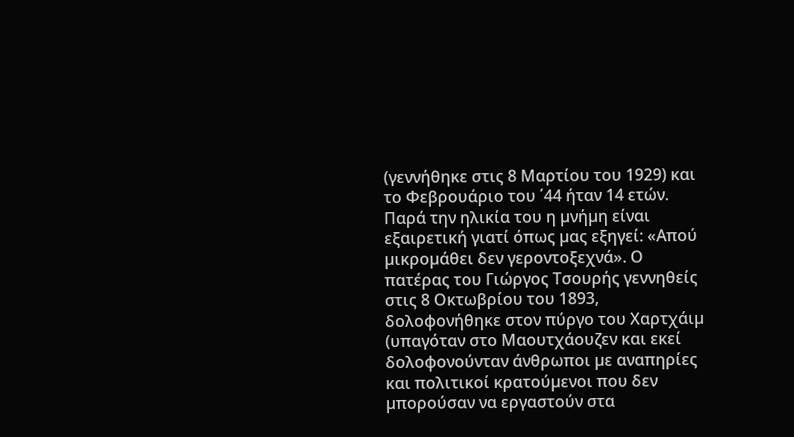(γεννήθηκε στις 8 Μαρτίου του 1929) και το Φεβρουάριο του ΄44 ήταν 14 ετών.
Παρά την ηλικία του η µνήµη είναι εξαιρετική γιατί όπως µας εξηγεί: «Απού µικροµάθει δεν γεροντοξεχνά». Ο πατέρας του Γιώργος Τσουρής γεννηθείς στις 8 Οκτωβρίου του 1893, δολοφονήθηκε στον πύργο του Χαρτχάιµ (υπαγόταν στο Μαουτχάουζεν και εκεί δολοφονούνταν άνθρωποι µε αναπηρίες και πολιτικοί κρατούµενοι που δεν µπορούσαν να εργαστούν στα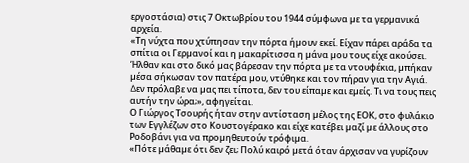εργοστάσια) στις 7 Οκτωβρίου του 1944 σύµφωνα µε τα γερµανικά αρχεία.
«Τη νύχτα που χτύπησαν την πόρτα ήµουν εκεί. Είχαν πάρει αράδα τα σπίτια οι Γερµανοί και η µακαρίτισσα η µάνα µου τους είχε ακούσει. Ήλθαν και στο δικό µας βάρεσαν την πόρτα µε τα ντουφέκια, µπήκαν µέσα σήκωσαν τον πατέρα µου, ντύθηκε και τον πήραν για την Αγιά. ∆εν πρόλαβε να µας πει τίποτα, δεν του είπαµε και εµείς. Τι να τους πεις αυτήν την ώρα;», αφηγείται.
Ο Γιώργος Τσουρής ήταν στην αντίσταση µέλος της ΕΟΚ, στο φυλάκιο των Εγγλέζων στο Κουστογέρακο και είχε κατέβει µαζί µε άλλους στο Ροδοβάνι για να προµηθευτούν τρόφιµα.
«Πότε µάθαµε ότι δεν ζει; Πολύ καιρό µετά όταν άρχισαν να γυρίζουν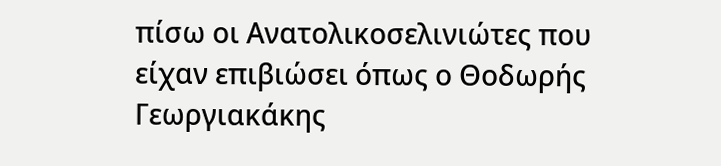πίσω οι Ανατολικοσελινιώτες που είχαν επιβιώσει όπως ο Θοδωρής Γεωργιακάκης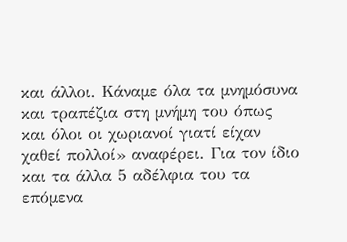και άλλοι. Κάναµε όλα τα µνηµόσυνα και τραπέζια στη µνήµη του όπως και όλοι οι χωριανοί γιατί είχαν χαθεί πολλοί» αναφέρει. Για τον ίδιο και τα άλλα 5 αδέλφια του τα επόµενα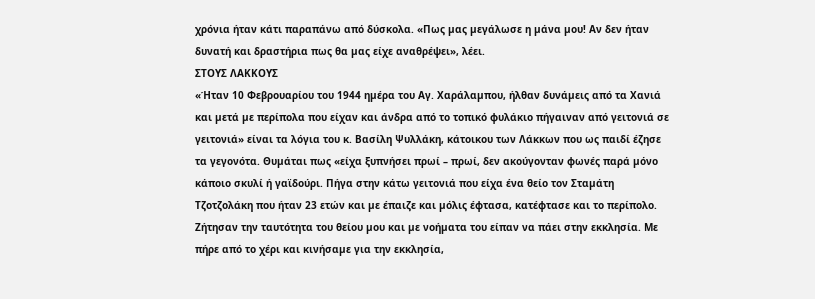χρόνια ήταν κάτι παραπάνω από δύσκολα. «Πως µας µεγάλωσε η µάνα µου! Αν δεν ήταν δυνατή και δραστήρια πως θα µας είχε αναθρέψει», λέει.
ΣΤΟΥΣ ΛΑΚΚΟΥΣ
«Ήταν 10 Φεβρουαρίου του 1944 ηµέρα του Αγ. Χαράλαµπου, ήλθαν δυνάµεις από τα Χανιά και µετά µε περίπολα που είχαν και άνδρα από το τοπικό φυλάκιο πήγαιναν από γειτονιά σε γειτονιά» είναι τα λόγια του κ. Βασίλη Ψυλλάκη, κάτοικου των Λάκκων που ως παιδί έζησε τα γεγονότα. Θυµάται πως «είχα ξυπνήσει πρωί – πρωί, δεν ακούγονταν φωνές παρά µόνο κάποιο σκυλί ή γαϊδούρι. Πήγα στην κάτω γειτονιά που είχα ένα θείο τον Σταµάτη Τζοτζολάκη που ήταν 23 ετών και µε έπαιζε και µόλις έφτασα, κατέφτασε και το περίπολο. Ζήτησαν την ταυτότητα του θείου µου και µε νοήµατα του είπαν να πάει στην εκκλησία. Με πήρε από το χέρι και κινήσαµε για την εκκλησία,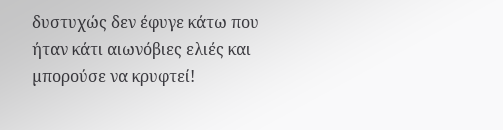δυστυχώς δεν έφυγε κάτω που ήταν κάτι αιωνόβιες ελιές και µπορούσε να κρυφτεί!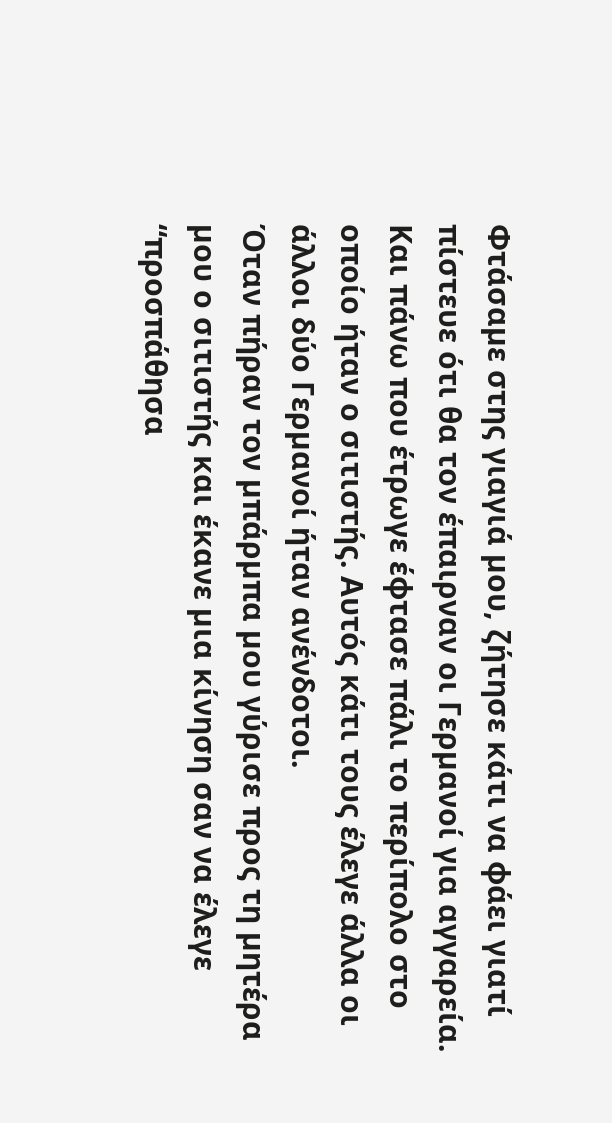Φτάσαµε στης γιαγιά µου, ζήτησε κάτι να φάει γιατί πίστευε ότι θα τον έπαιρναν οι Γερµανοί για αγγαρεία. Και πάνω που έτρωγε έφτασε πάλι το περίπολο στο οποίο ήταν ο σιτιστής. Αυτός κάτι τους έλεγε άλλα οι άλλοι δύο Γερµανοί ήταν ανένδοτοι.
Όταν πήραν τον µπάρµπα µου γύρισε προς τη µητέρα µου ο σιτιστής και έκανε µια κίνηση σαν να έλεγε “προσπάθησα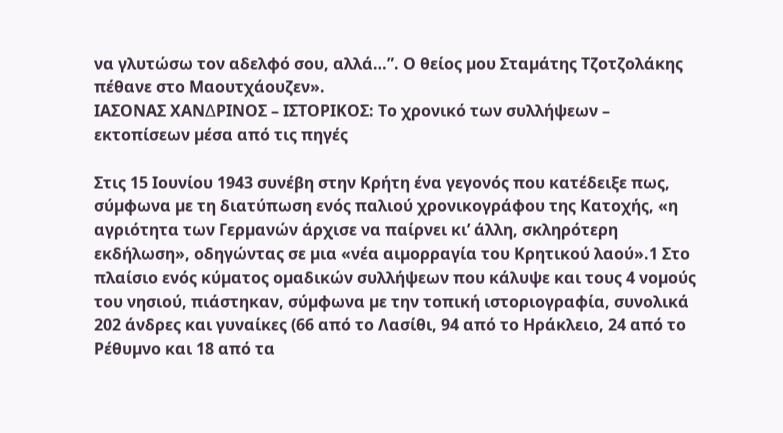να γλυτώσω τον αδελφό σου, αλλά…”. Ο θείος µου Σταµάτης Τζοτζολάκης πέθανε στο Μαουτχάουζεν».
ΙΑΣΟΝΑΣ ΧΑΝ∆ΡΙΝΟΣ – ΙΣΤΟΡΙΚΟΣ: Το χρονικό των συλλήψεων – εκτοπίσεων µέσα από τις πηγές

Στις 15 Ιουνίου 1943 συνέβη στην Κρήτη ένα γεγονός που κατέδειξε πως, σύµφωνα µε τη διατύπωση ενός παλιού χρονικογράφου της Κατοχής, «η αγριότητα των Γερµανών άρχισε να παίρνει κι’ άλλη, σκληρότερη εκδήλωση», οδηγώντας σε µια «νέα αιµορραγία του Κρητικού λαού».1 Στο πλαίσιο ενός κύµατος οµαδικών συλλήψεων που κάλυψε και τους 4 νοµούς του νησιού, πιάστηκαν, σύµφωνα µε την τοπική ιστοριογραφία, συνολικά 202 άνδρες και γυναίκες (66 από το Λασίθι, 94 από το Ηράκλειο, 24 από το Ρέθυµνο και 18 από τα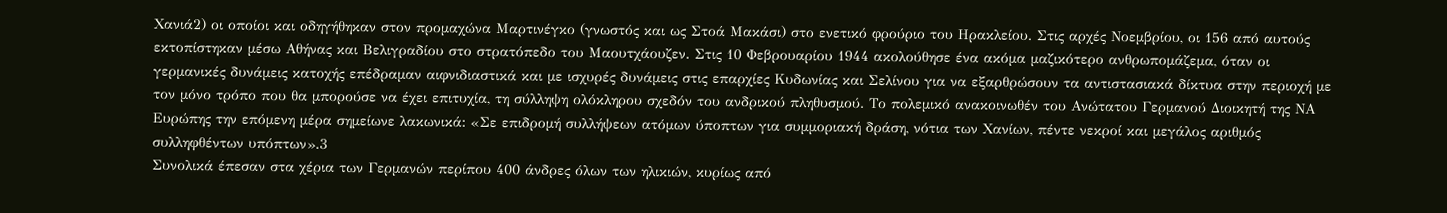Χανιά2) οι οποίοι και οδηγήθηκαν στον προµαχώνα Μαρτινέγκο (γνωστός και ως Στοά Μακάσι) στο ενετικό φρούριο του Ηρακλείου. Στις αρχές Νοεµβρίου, οι 156 από αυτούς εκτοπίστηκαν µέσω Αθήνας και Βελιγραδίου στο στρατόπεδο του Μαουτχάουζεν. Στις 10 Φεβρουαρίου 1944 ακολούθησε ένα ακόµα µαζικότερο ανθρωποµάζεµα, όταν οι γερµανικές δυνάµεις κατοχής επέδραµαν αιφνιδιαστικά και µε ισχυρές δυνάµεις στις επαρχίες Κυδωνίας και Σελίνου για να εξαρθρώσουν τα αντιστασιακά δίκτυα στην περιοχή µε τον µόνο τρόπο που θα µπορούσε να έχει επιτυχία, τη σύλληψη ολόκληρου σχεδόν του ανδρικού πληθυσµού. Το πολεµικό ανακοινωθέν του Ανώτατου Γερµανού ∆ιοικητή της ΝΑ Ευρώπης την επόµενη µέρα σηµείωνε λακωνικά: «Σε επιδροµή συλλήψεων ατόµων ύποπτων για συµµοριακή δράση, νότια των Χανίων, πέντε νεκροί και µεγάλος αριθµός συλληφθέντων υπόπτων».3
Συνολικά έπεσαν στα χέρια των Γερµανών περίπου 400 άνδρες όλων των ηλικιών, κυρίως από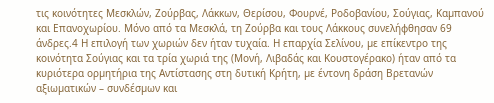τις κοινότητες Μεσκλών, Ζούρβας, Λάκκων, Θερίσου, Φουρνέ, Ροδοβανίου, Σούγιας, Καµπανού και Επανοχωρίου. Μόνο από τα Μεσκλά, τη Ζούρβα και τους Λάκκους συνελήφθησαν 69 άνδρες.4 Η επιλογή των χωριών δεν ήταν τυχαία. Η επαρχία Σελίνου, µε επίκεντρο της κοινότητα Σούγιας και τα τρία χωριά της (Μονή, Λιβαδάς και Κουστογέρακο) ήταν από τα κυριότερα ορµητήρια της Αντίστασης στη δυτική Κρήτη, µε έντονη δράση Βρετανών αξιωµατικών – συνδέσµων και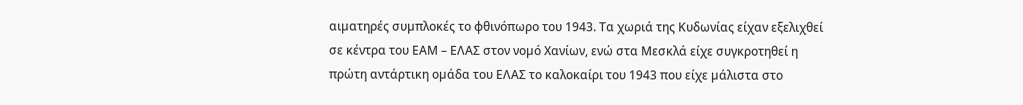αιµατηρές συµπλοκές το φθινόπωρο του 1943. Τα χωριά της Κυδωνίας είχαν εξελιχθεί σε κέντρα του ΕΑΜ – ΕΛΑΣ στον νοµό Χανίων, ενώ στα Μεσκλά είχε συγκροτηθεί η πρώτη αντάρτικη οµάδα του ΕΛΑΣ το καλοκαίρι του 1943 που είχε µάλιστα στο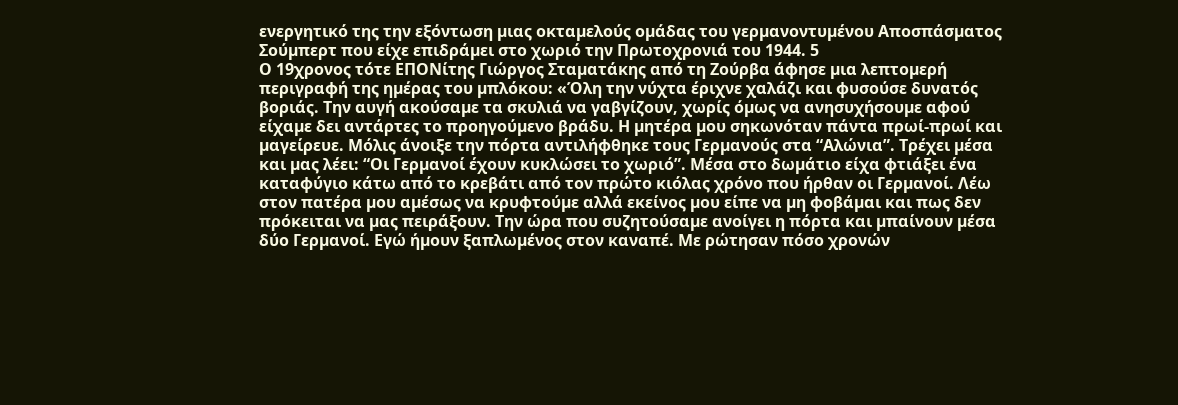ενεργητικό της την εξόντωση µιας οκταµελούς οµάδας του γερµανοντυµένου Αποσπάσµατος Σούµπερτ που είχε επιδράµει στο χωριό την Πρωτοχρονιά του 1944. 5
Ο 19χρονος τότε ΕΠΟΝίτης Γιώργος Σταµατάκης από τη Ζούρβα άφησε µια λεπτοµερή περιγραφή της ηµέρας του µπλόκου: «Όλη την νύχτα έριχνε χαλάζι και φυσούσε δυνατός βοριάς. Την αυγή ακούσαµε τα σκυλιά να γαβγίζουν, χωρίς όµως να ανησυχήσουµε αφού είχαµε δει αντάρτες το προηγούµενο βράδυ. Η µητέρα µου σηκωνόταν πάντα πρωί-πρωί και µαγείρευε. Μόλις άνοιξε την πόρτα αντιλήφθηκε τους Γερµανούς στα “Αλώνια”. Τρέχει µέσα και µας λέει: “Οι Γερµανοί έχουν κυκλώσει το χωριό”. Μέσα στο δωµάτιο είχα φτιάξει ένα καταφύγιο κάτω από το κρεβάτι από τον πρώτο κιόλας χρόνο που ήρθαν οι Γερµανοί. Λέω στον πατέρα µου αµέσως να κρυφτούµε αλλά εκείνος µου είπε να µη φοβάµαι και πως δεν πρόκειται να µας πειράξουν. Την ώρα που συζητούσαµε ανοίγει η πόρτα και µπαίνουν µέσα δύο Γερµανοί. Εγώ ήµουν ξαπλωµένος στον καναπέ. Με ρώτησαν πόσο χρονών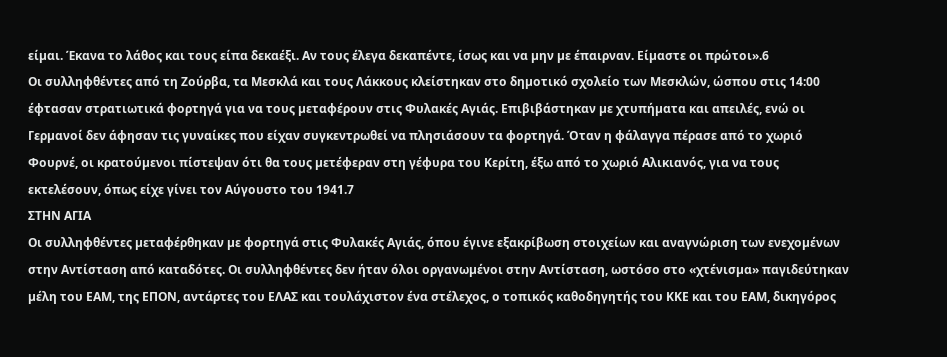είµαι. Έκανα το λάθος και τους είπα δεκαέξι. Αν τους έλεγα δεκαπέντε, ίσως και να µην µε έπαιρναν. Είµαστε οι πρώτοι».6
Οι συλληφθέντες από τη Ζούρβα, τα Μεσκλά και τους Λάκκους κλείστηκαν στο δηµοτικό σχολείο των Μεσκλών, ώσπου στις 14:00 έφτασαν στρατιωτικά φορτηγά για να τους µεταφέρουν στις Φυλακές Αγιάς. Επιβιβάστηκαν µε χτυπήµατα και απειλές, ενώ οι Γερµανοί δεν άφησαν τις γυναίκες που είχαν συγκεντρωθεί να πλησιάσουν τα φορτηγά. Όταν η φάλαγγα πέρασε από το χωριό Φουρνέ, οι κρατούµενοι πίστεψαν ότι θα τους µετέφεραν στη γέφυρα του Κερίτη, έξω από το χωριό Αλικιανός, για να τους εκτελέσουν, όπως είχε γίνει τον Αύγουστο του 1941.7
ΣΤΗΝ ΑΓΙΑ
Οι συλληφθέντες µεταφέρθηκαν µε φορτηγά στις Φυλακές Αγιάς, όπου έγινε εξακρίβωση στοιχείων και αναγνώριση των ενεχοµένων στην Αντίσταση από καταδότες. Οι συλληφθέντες δεν ήταν όλοι οργανωµένοι στην Αντίσταση, ωστόσο στο «χτένισµα» παγιδεύτηκαν µέλη του ΕΑΜ, της ΕΠΟΝ, αντάρτες του ΕΛΑΣ και τουλάχιστον ένα στέλεχος, ο τοπικός καθοδηγητής του ΚΚΕ και του ΕΑΜ, δικηγόρος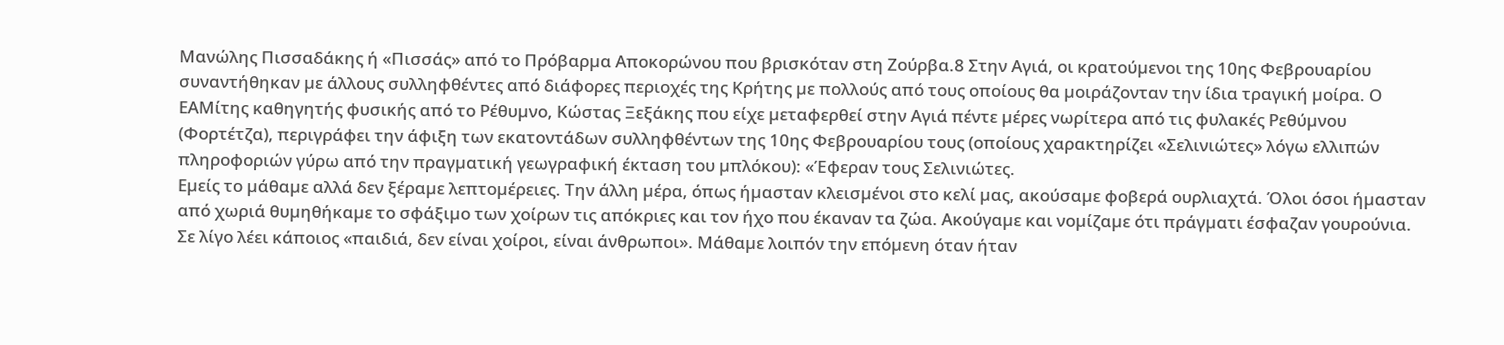Μανώλης Πισσαδάκης ή «Πισσάς» από το Πρόβαρµα Αποκορώνου που βρισκόταν στη Ζούρβα.8 Στην Αγιά, οι κρατούµενοι της 10ης Φεβρουαρίου συναντήθηκαν µε άλλους συλληφθέντες από διάφορες περιοχές της Κρήτης µε πολλούς από τους οποίους θα µοιράζονταν την ίδια τραγική µοίρα. Ο ΕΑΜίτης καθηγητής φυσικής από το Ρέθυµνο, Κώστας Ξεξάκης που είχε µεταφερθεί στην Αγιά πέντε µέρες νωρίτερα από τις φυλακές Ρεθύµνου (Φορτέτζα), περιγράφει την άφιξη των εκατοντάδων συλληφθέντων της 10ης Φεβρουαρίου τους (οποίους χαρακτηρίζει «Σελινιώτες» λόγω ελλιπών πληροφοριών γύρω από την πραγµατική γεωγραφική έκταση του µπλόκου): «Έφεραν τους Σελινιώτες.
Εµείς το µάθαµε αλλά δεν ξέραµε λεπτοµέρειες. Την άλλη µέρα, όπως ήµασταν κλεισµένοι στο κελί µας, ακούσαµε φοβερά ουρλιαχτά. Όλοι όσοι ήµασταν από χωριά θυµηθήκαµε το σφάξιµο των χοίρων τις απόκριες και τον ήχο που έκαναν τα ζώα. Ακούγαµε και νοµίζαµε ότι πράγµατι έσφαζαν γουρούνια. Σε λίγο λέει κάποιος «παιδιά, δεν είναι χοίροι, είναι άνθρωποι». Μάθαµε λοιπόν την επόµενη όταν ήταν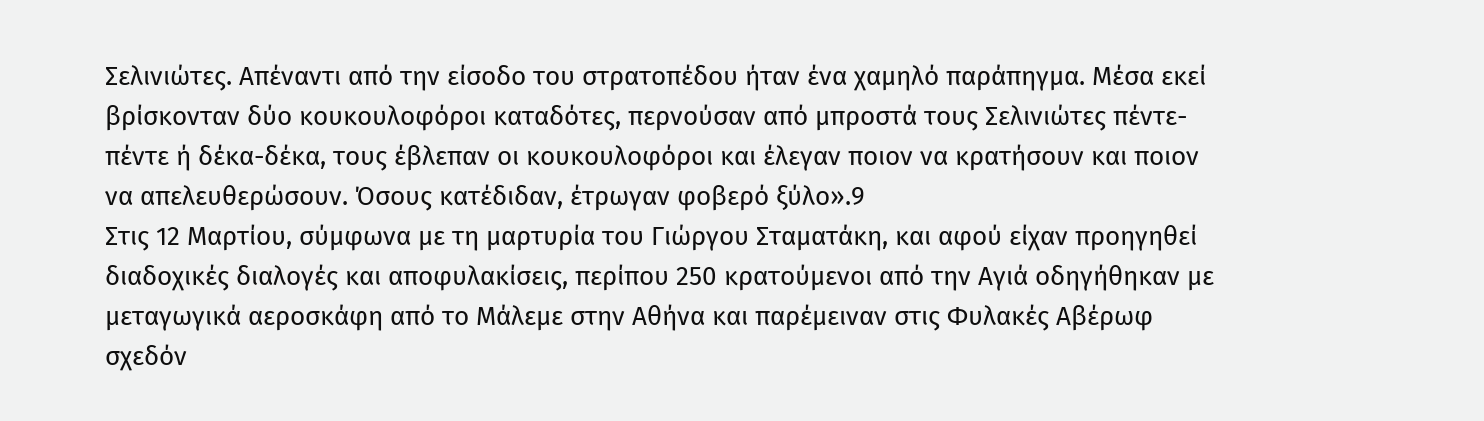Σελινιώτες. Απέναντι από την είσοδο του στρατοπέδου ήταν ένα χαµηλό παράπηγµα. Μέσα εκεί βρίσκονταν δύο κουκουλοφόροι καταδότες, περνούσαν από µπροστά τους Σελινιώτες πέντε-πέντε ή δέκα-δέκα, τους έβλεπαν οι κουκουλοφόροι και έλεγαν ποιον να κρατήσουν και ποιον να απελευθερώσουν. Όσους κατέδιδαν, έτρωγαν φοβερό ξύλο».9
Στις 12 Μαρτίου, σύµφωνα µε τη µαρτυρία του Γιώργου Σταµατάκη, και αφού είχαν προηγηθεί διαδοχικές διαλογές και αποφυλακίσεις, περίπου 250 κρατούµενοι από την Αγιά οδηγήθηκαν µε µεταγωγικά αεροσκάφη από το Μάλεµε στην Αθήνα και παρέµειναν στις Φυλακές Αβέρωφ σχεδόν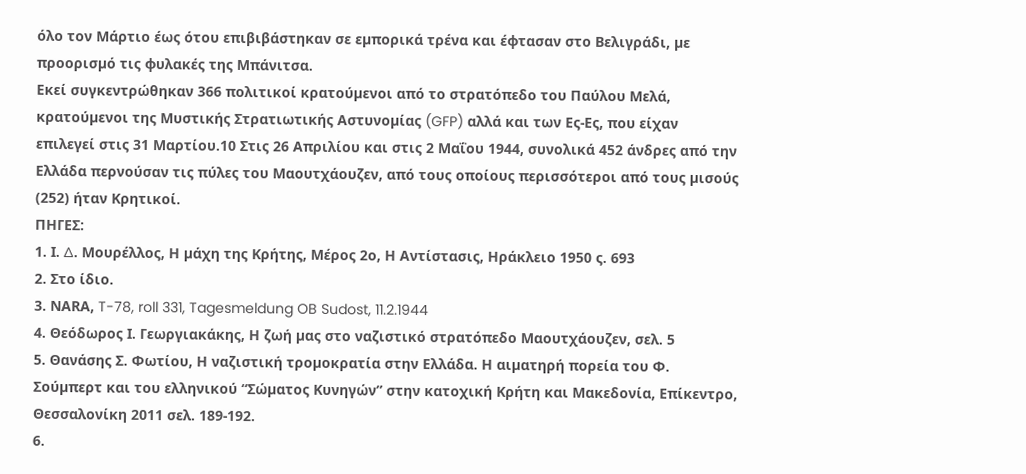όλο τον Μάρτιο έως ότου επιβιβάστηκαν σε εµπορικά τρένα και έφτασαν στο Βελιγράδι, µε προορισµό τις φυλακές της Μπάνιτσα.
Εκεί συγκεντρώθηκαν 366 πολιτικοί κρατούµενοι από το στρατόπεδο του Παύλου Μελά, κρατούµενοι της Μυστικής Στρατιωτικής Αστυνοµίας (GFP) αλλά και των Ες-Ες, που είχαν επιλεγεί στις 31 Μαρτίου.10 Στις 26 Απριλίου και στις 2 Μαΐου 1944, συνολικά 452 άνδρες από την Ελλάδα περνούσαν τις πύλες του Μαουτχάουζεν, από τους οποίους περισσότεροι από τους µισούς (252) ήταν Κρητικοί.
ΠΗΓΕΣ:
1. Ι. ∆. Μουρέλλος, Η µάχη της Κρήτης, Μέρος 2ο, Η Αντίστασις, Ηράκλειο 1950 ς. 693
2. Στο ίδιο.
3. ΝΑRA, T-78, roll 331, Tagesmeldung OB Sudost, 11.2.1944
4. Θεόδωρος Ι. Γεωργιακάκης, Η ζωή µας στο ναζιστικό στρατόπεδο Μαουτχάουζεν, σελ. 5
5. Θανάσης Σ. Φωτίου, Η ναζιστική τροµοκρατία στην Ελλάδα. Η αιµατηρή πορεία του Φ. Σούµπερτ και του ελληνικού “Σώµατος Κυνηγών” στην κατοχική Κρήτη και Μακεδονία, Επίκεντρο, Θεσσαλονίκη 2011 σελ. 189-192.
6.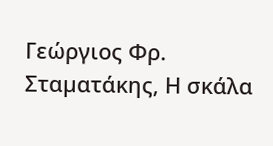Γεώργιος Φρ. Σταµατάκης, Η σκάλα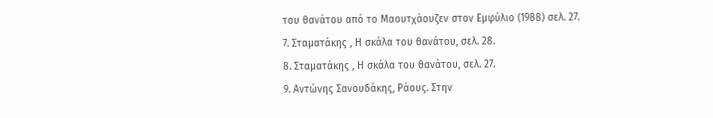του θανάτου από το Μαουτχάουζεν στον Εµφύλιο (1988) σελ. 27.
7. Σταµατάκης , Η σκάλα του θανάτου, σελ. 28.
8. Σταµατάκης , Η σκάλα του θανάτου, σελ. 27.
9. Αντώνης Σανουδάκης, Ράους. Στην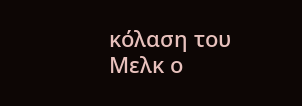κόλαση του Μελκ ο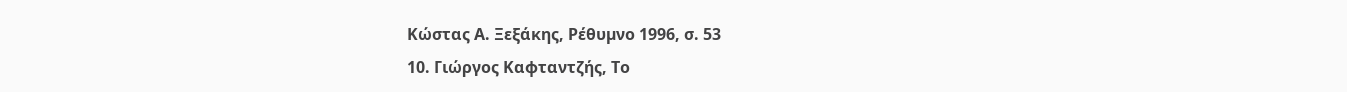Κώστας Α. Ξεξάκης, Ρέθυµνο 1996, σ. 53
10. Γιώργος Καφταντζής, Το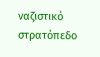ναζιστικό στρατόπεδο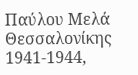Παύλου Μελά Θεσσαλονίκης 1941-1944,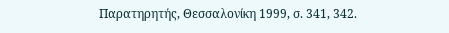Παρατηρητής, Θεσσαλονίκη 1999, σ. 341, 342.